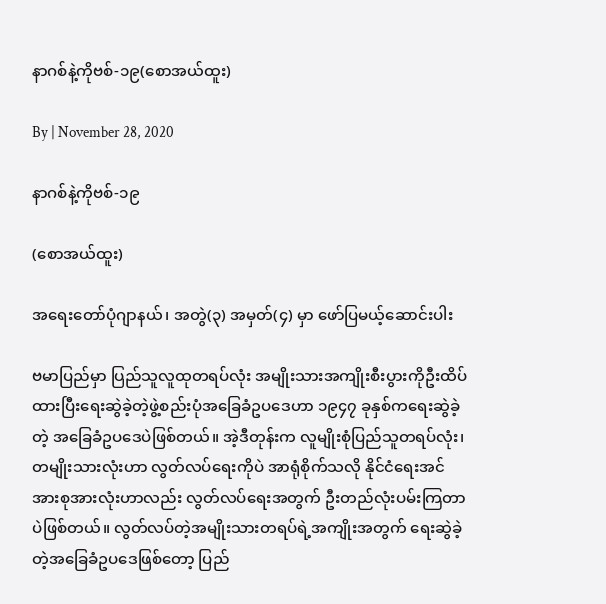နာဂစ်နဲ့ကိုဗစ်-၁၉(စောအယ်ထူး)

By | November 28, 2020

နာဂစ်နဲ့ကိုဗစ်-၁၉

(စောအယ်ထူး)

အရေးတော်ပုံဂျာနယ်၊ အတွဲ(၃) အမှတ်(၄) မှာ ဖော်ပြမယ့်ဆောင်းပါး

ဗမာပြည်မှာ ပြည်သူလူထုတရပ်လုံး အမျိုးသားအကျိုးစီးပွားကိုဦးထိပ်ထားပြီးရေးဆွဲခဲ့တဲ့ဖွဲ့စည်းပုံအခြေခံဥပဒေဟာ ၁၉၄၇ ခုနှစ်ကရေးဆွဲခဲ့တဲ့ အခြေခံဥပဒေပဲဖြစ်တယ်။ အဲ့ဒီတုန်းက လူမျိုးစုံပြည်သူတရပ်လုံး၊ တမျိုးသားလုံးဟာ လွတ်လပ်ရေးကိုပဲ အာရုံစိုက်သလို နိုင်ငံရေးအင်အားစုအားလုံးဟာလည်း လွတ်လပ်ရေးအတွက် ဦးတည်လုံးပမ်းကြတာပဲဖြစ်တယ်။ လွတ်လပ်တဲ့အမျိုးသားတရပ်ရဲ့အကျိုးအတွက် ရေးဆွဲခဲ့တဲ့အခြေခံဥပဒေဖြစ်တော့ ပြည်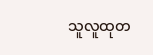သူလူထုတ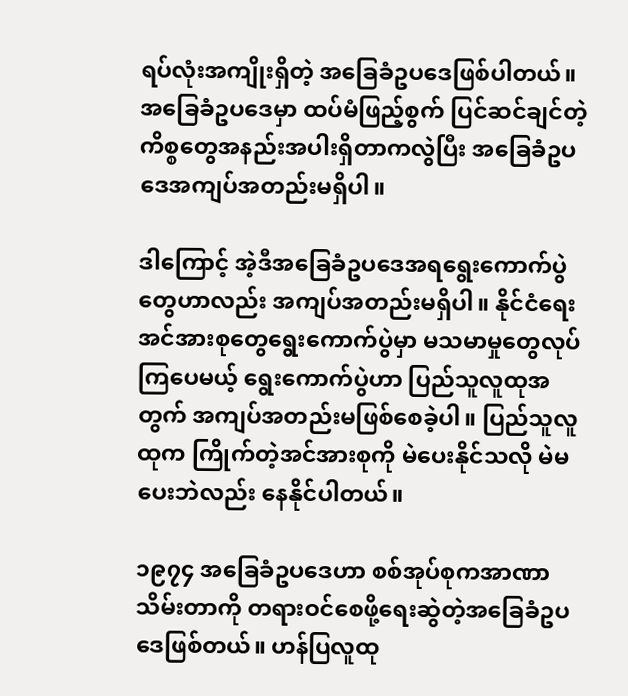ရပ်လုံးအကျိုးရှိတဲ့ အခြေခံဥပဒေဖြစ်ပါတယ်။ အခြေခံဥပဒေမှာ ထပ်မံဖြည့်စွက် ပြင်ဆင်ချင်တဲ့ကိစ္စတွေအနည်းအပါးရှိတာကလွဲပြီး အခြေခံဥပဒေအကျပ်အတည်းမရှိပါ။

ဒါကြောင့် အဲ့ဒီအခြေခံဥပဒေအရရွေးကောက်ပွဲတွေဟာလည်း အကျပ်အတည်းမရှိပါ။ နိုင်ငံရေးအင်အားစုတွေရွေးကောက်ပွဲမှာ မသမာမှုတွေလုပ်ကြပေမယ့် ရွေးကောက်ပွဲဟာ ပြည်သူလူထုအတွက် အကျပ်အတည်းမဖြစ်စေခဲ့ပါ။ ပြည်သူလူထုက ကြိုက်တဲ့အင်အားစုကို မဲပေးနိုင်သလို မဲမပေးဘဲလည်း နေနိုင်ပါတယ်။

၁၉၇၄ အခြေခံဥပဒေဟာ စစ်အုပ်စုကအာဏာသိမ်းတာကို တရားဝင်စေဖို့ရေးဆွဲတဲ့အခြေခံဥပဒေဖြစ်တယ်။ ဟန်ပြလူထု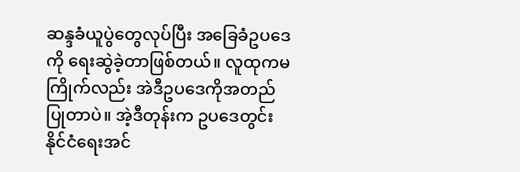ဆန္ဒခံယူပွဲတွေလုပ်ပြီး အခြေခံဥပဒေကို ရေးဆွဲခဲ့တာဖြစ်တယ်။ လူထုကမကြိုက်လည်း အဲဒီဥပဒေကိုအတည်ပြုတာပဲ။ အဲ့ဒီတုန်းက ဥပဒေတွင်းနိုင်ငံရေးအင်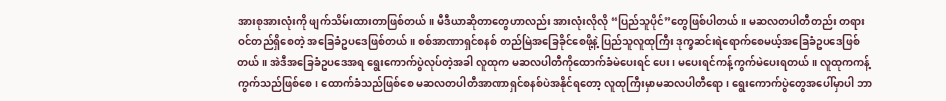အားစုအားလုံးကို ဖျက်သိမ်းထားတာဖြစ်တယ်။ မီဒီယာဆိုတာတွေဟာလည်း အားလုံးလိုလို “ပြည်သူပိုင်”တွေဖြစ်ပါတယ်။ မဆလတပါတီတည်း တရားဝင်တည်ရှိစေတဲ့ အခြေခံဥပဒေဖြစ်တယ်။ စစ်အာဏာရှင်စနစ် တည်မြဲအခြေခိုင်စေဖို့နဲ့ ပြည်သူလူထုကြီး ဒုက္ခဆင်းရဲရောက်စေမယ့်အခြေခံဥပဒေဖြစ်တယ်။ အဲဒီအခြေခံဥပဒေအရ ရွေးကောက်ပွဲလုပ်တဲ့အခါ လူထုက မဆလပါတီကိုထောက်ခံမဲပေးရင် ပေး၊ မပေးရင်ကန့်ကွက်မဲပေးရတယ်။ လူထုကကန့်ကွက်သည်ဖြစ်စေ၊ ထောက်ခံသည်ဖြစ်စေ မဆလတပါတီအာဏာရှင်စနစ်ပဲအနိုင်ရတော့ လူထုကြီးမှာမဆလပါတီရော၊ ရွေးကောက်ပွဲတွေအပေါ်မှာပါ ဘာ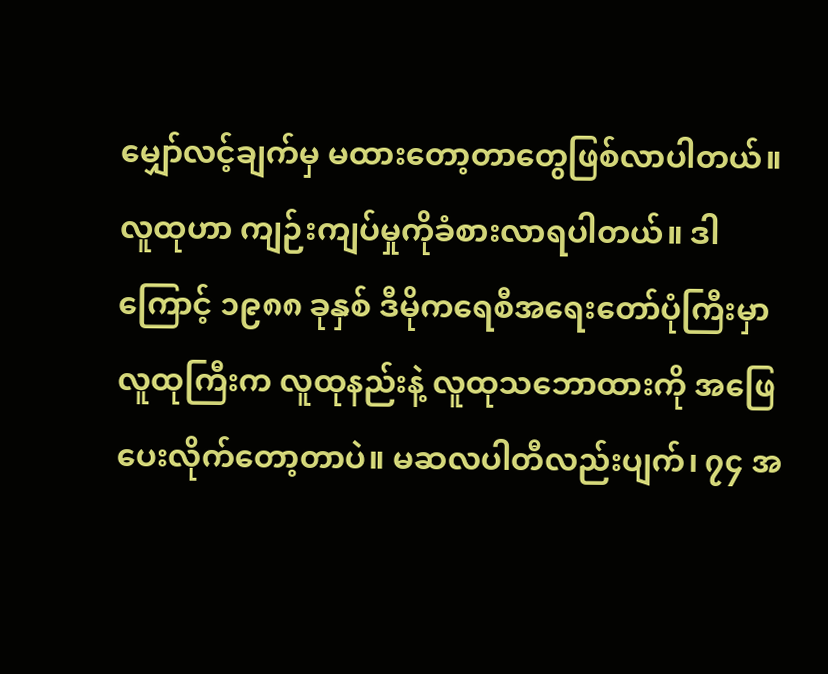မျှော်လင့်ချက်မှ မထားတော့တာတွေဖြစ်လာပါတယ်။ လူထုဟာ ကျဉ်းကျပ်မှုကိုခံစားလာရပါတယ်။ ဒါကြောင့် ၁၉၈၈ ခုနှစ် ဒီမိုကရေစီအရေးတော်ပုံကြီးမှာ လူထုကြီးက လူထုနည်းနဲ့ လူထုသဘောထားကို အဖြေပေးလိုက်တော့တာပဲ။ မဆလပါတီလည်းပျက်၊ ၇၄ အ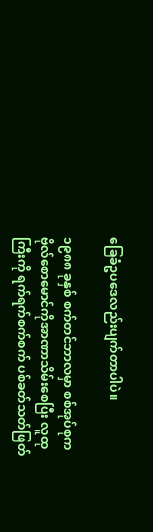ခြေခံဥပဒေလည်းပျက်တာပါပဲ။

၁၉၈၈ ခုနှစ် စက်တင်ဘာလမှာ စစ်အုပ်စုက ဗိုလ်စောမောင်ကိုအာဏာသိမ်းစေပြီး လူထုကြီးကို ရက်ရက်စက်စက် ပစ်ခတ်သတ်ဖြတ်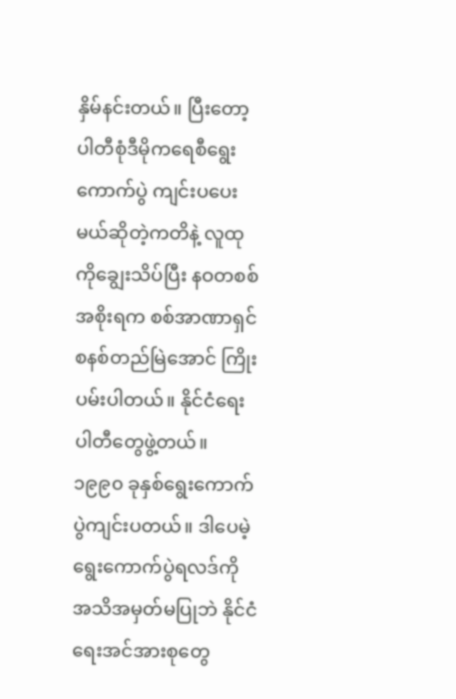နှိမ်နင်းတယ်။ ပြီးတော့ ပါတီစုံဒီမိုကရေစီရွေးကောက်ပွဲ ကျင်းပပေးမယ်ဆိုတဲ့ကတိနဲ့ လူထုကိုချွေးသိပ်ပြီး နဝတစစ်အစိုးရက စစ်အာဏာရှင်စနစ်တည်မြဲအောင် ကြိုးပမ်းပါတယ်။ နိုင်ငံရေးပါတီတွေဖွဲ့တယ်။ ၁၉၉၀ ခုနှစ်ရွေးကောက်ပွဲကျင်းပတယ်။ ဒါပေမဲ့ ရွေးကောက်ပွဲရလဒ်ကို အသိအမှတ်မပြုဘဲ နိုင်ငံရေးအင်အားစုတွေ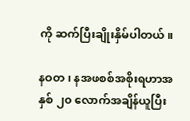ကို ဆက်ပြီးချိုးနှိမ်ပါတယ်။

နဝတ၊ နအဖစစ်အစိုးရဟာအနှစ် ၂၀ လောက်အချိန်ယူပြီး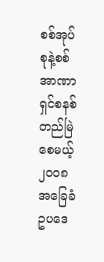စစ်အုပ်စုနဲ့စစ်အာဏာရှင်စနစ်တည်မြဲစေမယ့် ၂၀၀၈ အခြေခံဥပဒေ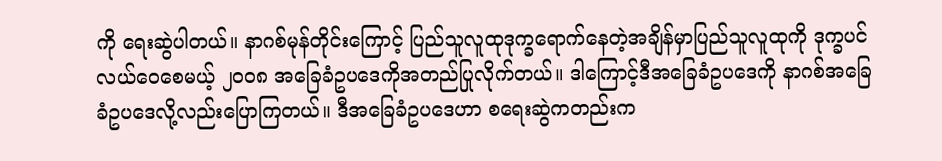ကို ရေးဆွဲပါတယ်။ နာဂစ်မုန်တိုင်းကြောင့် ပြည်သူလူထုဒုက္ခရောက်နေတဲ့အချိန်မှာပြည်သူလူထုကို ဒုက္ခပင်လယ်ဝေစေမယ့် ၂၀၀၈ အခြေခံဥပဒေကိုအတည်ပြုလိုက်တယ်။ ဒါကြောင့်ဒီအခြေခံဥပဒေကို နာဂစ်အခြေခံဥပဒေလို့လည်းပြောကြတယ်။ ဒီအခြေခံဥပဒေဟာ စရေးဆွဲကတည်းက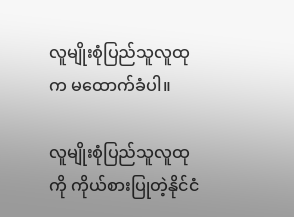လူမျိုးစုံပြည်သူလူထုက မထောက်ခံပါ။

လူမျိုးစုံပြည်သူလူထုကို ကိုယ်စားပြုတဲ့နိုင်ငံ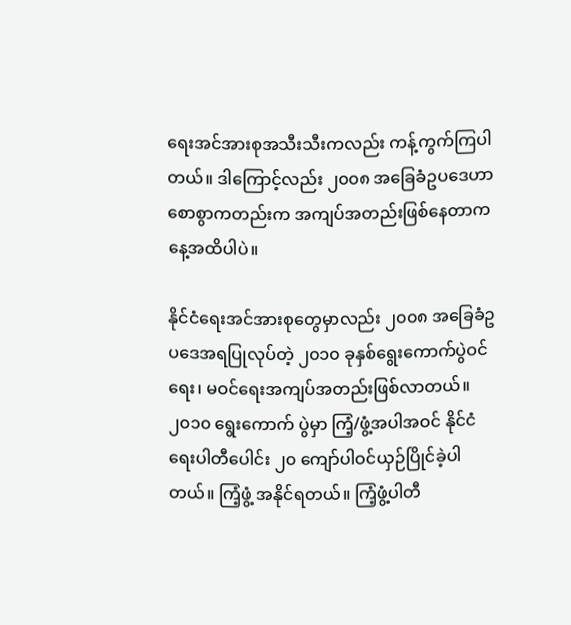ရေးအင်အားစုအသီးသီးကလည်း ကန့်ကွက်ကြပါတယ်။ ဒါကြောင့်လည်း ၂၀၀၈ အခြေခံဥပဒေဟာ စောစွာကတည်းက အကျပ်အတည်းဖြစ်နေတာကနေ့အထိပါပဲ။

နိုင်ငံရေးအင်အားစုတွေမှာလည်း ၂၀၀၈ အခြေခံဥပဒေအရပြုလုပ်တဲ့ ၂၀၁၀ ခုနှစ်ရွေးကောက်ပွဲဝင်ရေး၊ မဝင်ရေးအကျပ်အတည်းဖြစ်လာတယ်။ ၂၀၁၀ ရွေးကောက် ပွဲမှာ ကြံ့/ဖွံ့အပါအဝင် နိုင်ငံရေးပါတီပေါင်း ၂၀ ကျော်ပါဝင်ယှဉ်ပြိုင်ခဲ့ပါတယ်။ ကြံ့ဖွံ့ အနိုင်ရတယ်။ ကြံ့ဖွံ့ပါတီ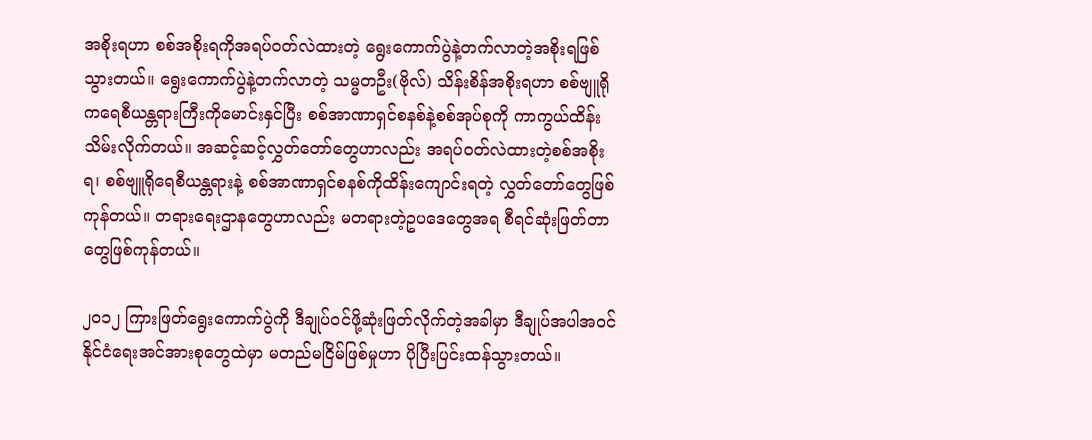အစိုးရဟာ စစ်အစိုးရကိုအရပ်ဝတ်လဲထားတဲ့ ရွေးကောက်ပွဲနဲ့တက်လာတဲ့အစိုးရဖြစ်သွားတယ်။ ရွေးကောက်ပွဲနဲ့တက်လာတဲ့ သမ္မတဦး(ဗိုလ်) သိန်းစိန်အစိုးရဟာ စစ်ဗျူရိုကရေစီယန္တရားကြီးကိုမောင်းနှင်ပြီး စစ်အာဏာရှင်စနစ်နဲ့စစ်အုပ်စုကို ကာကွယ်ထိန်းသိမ်းလိုက်တယ်။ အဆင့်ဆင့်လွှတ်တော်တွေဟာလည်း အရပ်ဝတ်လဲထားတဲ့စစ်အစိုးရ၊ စစ်ဗျူရိုရေစီယန္တရားနဲ့ စစ်အာဏာရှင်စနစ်ကိုထိန်းကျောင်းရတဲ့ လွှတ်တော်တွေဖြစ်ကုန်တယ်။ တရားရေးဌာနတွေဟာလည်း မတရားတဲ့ဥပဒေတွေအရ စီရင်ဆုံးဖြတ်တာတွေဖြစ်ကုန်တယ်။

၂၀၁၂ ကြားဖြတ်ရွေးကောက်ပွဲကို ဒီချုပ်ဝင်ဖို့ဆုံးဖြတ်လိုက်တဲ့အခါမှာ ဒီချုပ်အပါအဝင် နိုင်ငံရေးအင်အားစုတွေထဲမှာ မတည်မငြိမ်ဖြစ်မှုဟာ ပိုပြီးပြင်းထန်သွားတယ်။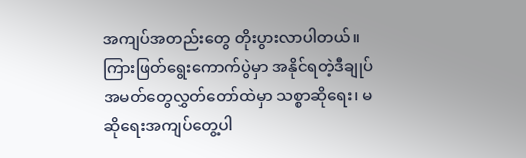အကျပ်အတည်းတွေ တိုးပွားလာပါတယ်။ ကြားဖြတ်ရွေးကောက်ပွဲမှာ အနိုင်ရတဲ့ဒီချုပ်အမတ်တွေလွှတ်တော်ထဲမှာ သစ္စာဆိုရေး၊ မဆိုရေးအကျပ်တွေ့ပါ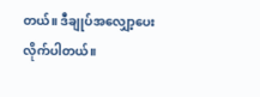တယ်။ ဒီချုပ်အလျှော့ပေးလိုက်ပါတယ်။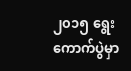၂၀၁၅ ရွေးကောက်ပွဲမှာ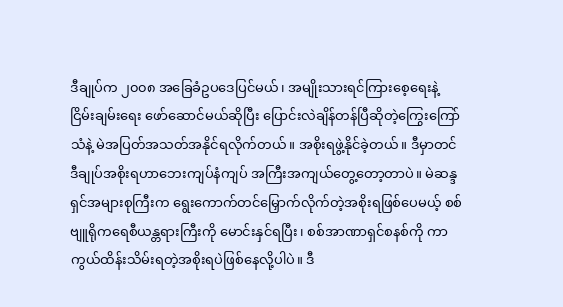ဒီချုပ်က ၂၀၀၈ အခြေခံဥပဒေပြင်မယ်၊ အမျိုးသားရင်ကြားစေ့ရေးနဲ့ ငြိမ်းချမ်းရေး ဖော်ဆောင်မယ်ဆိုပြီး ပြောင်းလဲချိန်တန်ပြီဆိုတဲ့ကြွေးကြော်သံနဲ့ မဲအပြတ်အသတ်အနိုင်ရလိုက်တယ်။ အစိုးရဖွဲ့နိုင်ခဲ့တယ်။ ဒီမှာတင် ဒီချုပ်အစိုးရဟာဘေးကျပ်နံကျပ် အကြီးအကျယ်တွေ့တော့တာပဲ။ မဲဆန္ဒရှင်အများစုကြီးက ရွေးကောက်တင်မြှောက်လိုက်တဲ့အစိုးရဖြစ်ပေမယ့် စစ်ဗျူရိုကရေစီယန္တရားကြီးကို မောင်းနှင်ရပြီး၊ စစ်အာဏာရှင်စနစ်ကို ကာကွယ်ထိန်းသိမ်းရတဲ့အစိုးရပဲဖြစ်နေလို့ပါပဲ။ ဒီ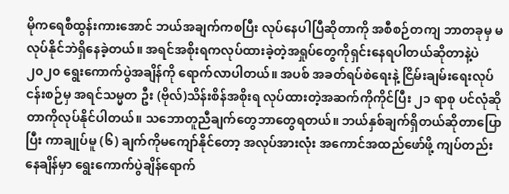မိုကရေစီထွန်းကားအောင် ဘယ်အချက်ကစပြီး လုပ်နေပါပြီဆိုတာကို အစီစဉ်တကျ ဘာတခုမှ မလုပ်နိုင်ဘဲရှိနေခဲ့တယ်။ အရင်အစိုးရကလုပ်ထားခဲ့တဲ့အရှုပ်တွေကိုရှင်းနေရပါတယ်ဆိုတာနဲ့ပဲ ၂၀၂၀ ရွေးကောက်ပွဲအချိန်ကို ရောက်လာပါတယ်။ အပစ် အခတ်ရပ်စဲရေးနဲ့ ငြိမ်းချမ်းရေးလုပ်ငန်းစဉ်မှ အရင်သမ္မတ ဦး (ဗိုလ်)သိန်းစိန်အစိုးရ လုပ်ထားတဲ့အဆက်ကိုကိုင်ပြီး ၂၁ ရာစု ပင်လုံဆိုတာကိုလုပ်နိုင်ပါတယ်။ သဘောတူညီချက်တွေဘာတွေရတယ်။ ဘယ်နှစ်ချက်ရှိတယ်ဆိုတာပြောပြီး ကာချုပ်မူ (၆) ချက်ကိုမကျော်နိုင်တော့ အလုပ်အားလုံး အကောင်အထည်ဖော်ဖို့ ကျပ်တည်းနေချိန်မှာ ရွေးကောက်ပွဲချိန်ရောက်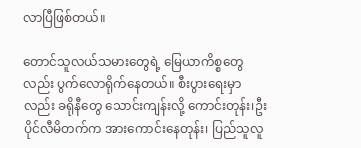လာပြီဖြစ်တယ်။

တောင်သူလယ်သမားတွေရဲ့ မြေယာကိစ္စတွေလည်း ပွက်လောရိုက်နေတယ်။ စီးပွားရေးမှာလည်း ခရိုနီတွေ သောင်းကျန်းလို့ ကောင်းတုန်း၊ဦးပိုင်လီမိတက်က အားကောင်းနေတုန်း၊ ပြည်သူလူ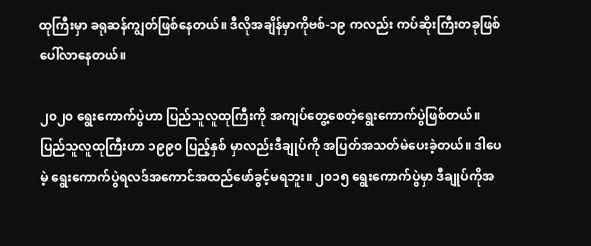ထုကြီးမှာ ခရုဆန်ကျွတ်ဖြစ်နေတယ်။ ဒီလိုအချိန်မှာကိုဗစ်-၁၉ ကလည်း ကပ်ဆိုးကြီးတခုဖြစ်ပေါ်လာနေတယ်။

၂၀၂၀ ရွေးကောက်ပွဲဟာ ပြည်သူလူထုကြီးကို အကျပ်တွေ့စေတဲ့ရွေးကောက်ပွဲဖြစ်တယ်။ ပြည်သူလူထုကြီးဟာ ၁၉၉၀ ပြည့်နှစ် မှာလည်းဒီချုပ်ကို အပြတ်အသတ်မဲပေးခဲ့တယ်။ ဒါပေမဲ့ ရွေးကောက်ပွဲရလဒ်အကောင်အထည်ဖော်ခွင့်မရဘူး။ ၂၀၁၅ ရွေးကောက်ပွဲမှာ ဒီချုပ်ကိုအ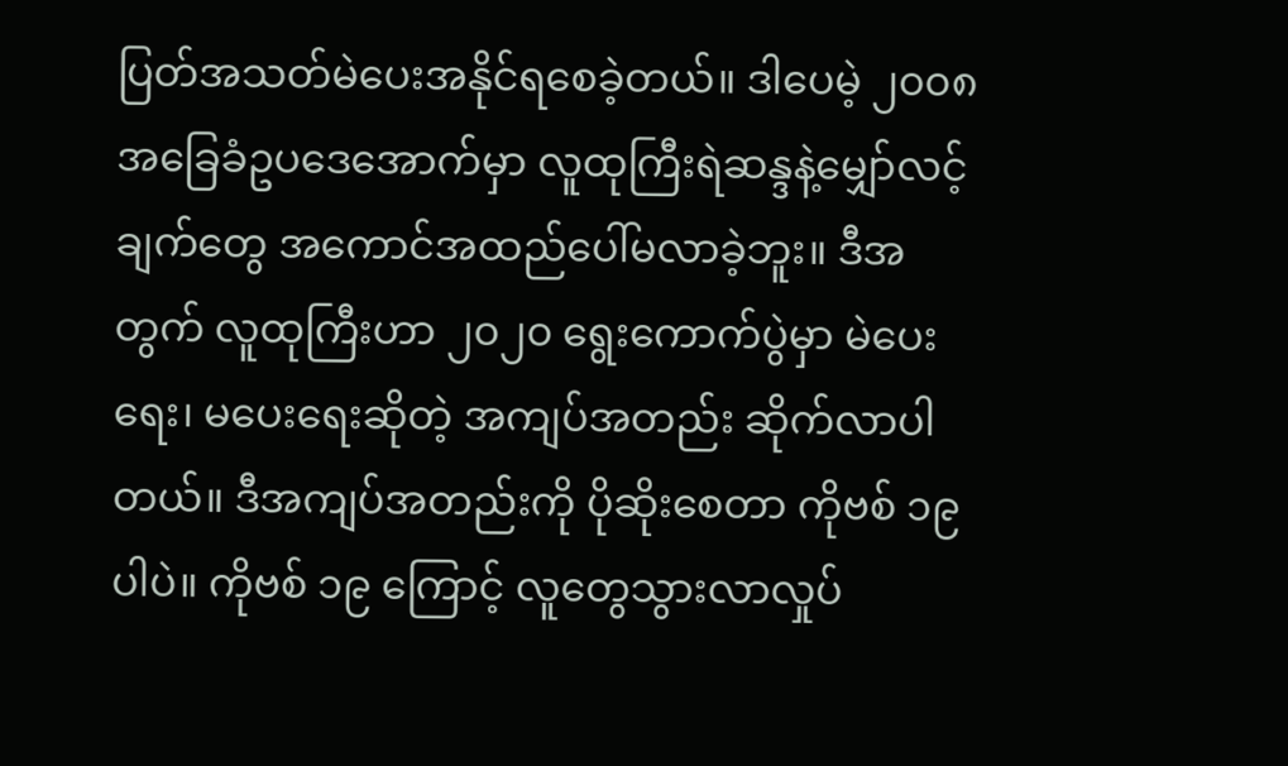ပြတ်အသတ်မဲပေးအနိုင်ရစေခဲ့တယ်။ ဒါပေမဲ့ ၂၀၀၈ အခြေခံဥပဒေအောက်မှာ လူထုကြီးရဲဆန္ဒနဲ့မျှော်လင့်ချက်တွေ အကောင်အထည်ပေါ်မလာခဲ့ဘူး။ ဒီအတွက် လူထုကြီးဟာ ၂၀၂၀ ရွေးကောက်ပွဲမှာ မဲပေးရေး၊ မပေးရေးဆိုတဲ့ အကျပ်အတည်း ဆိုက်လာပါတယ်။ ဒီအကျပ်အတည်းကို ပိုဆိုးစေတာ ကိုဗစ် ၁၉ ပါပဲ။ ကိုဗစ် ၁၉ ကြောင့် လူတွေသွားလာလှုပ်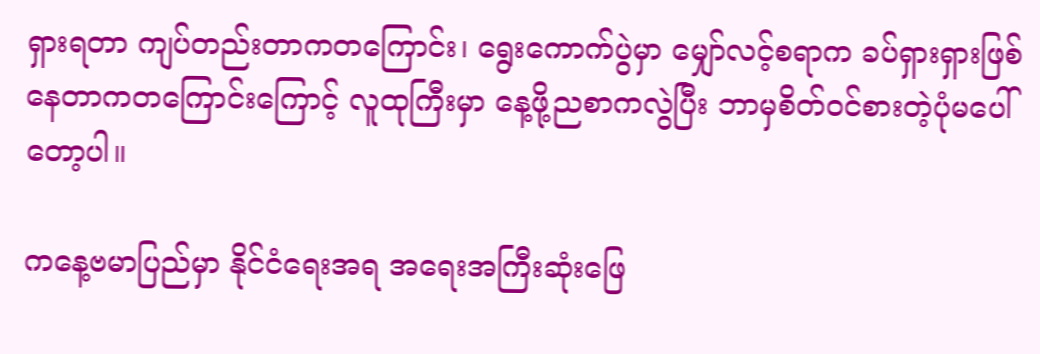ရှားရတာ ကျပ်တည်းတာကတကြောင်း၊ ရွေးကောက်ပွဲမှာ မျှော်လင့်စရာက ခပ်ရှားရှားဖြစ်နေတာကတကြောင်းကြောင့် လူထုကြီးမှာ နေ့ဖို့ညစာကလွဲပြီး ဘာမှစိတ်ဝင်စားတဲ့ပုံမပေါ်တော့ပါ။

ကနေ့ဗမာပြည်မှာ နိုင်ငံရေးအရ အရေးအကြီးဆုံးဖြေ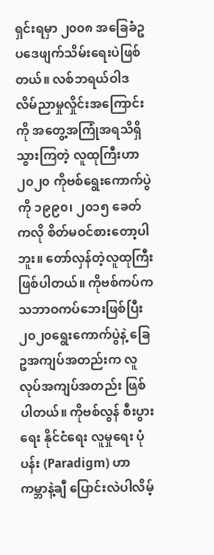ရှင်းရမှာ ၂၀၀၈ အခြေခံဥပဒေဖျက်သိမ်းရေးပဲဖြစ်တယ်။ လစ်ဘရယ်ဝါဒ လိမ်ညာမှုလှိုင်းအကြောင်းကို အတွေ့အကြုံအရသိရှိသွားကြတဲ့ လူထုကြီးဟာ ၂၀၂၀ ကိုဗစ်ရွေးကောက်ပွဲကို ၁၉၉၀၊ ၂၀၁၅ ခေတ်ကလို စိတ်မဝင်စားတော့ပါဘူး။ တော်လှန်တဲ့လူထုကြီးဖြစ်ပါတယ်။ ကိုဗစ်ကပ်က သဘာဝကပ်ဘေးဖြစ်ပြီး ၂၀၂၀ရွေးကောက်ပွဲနဲ့ ခြေဥအကျပ်အတည်းက လူလုပ်အကျပ်အတည်း ဖြစ်ပါတယ်။ ကိုဗစ်လွန် စီးပွားရေး နိုင်ငံရေး လူမှုရေး ပုံပန်း (Paradigm) ဟာ ကမ္ဘာနဲ့ချီ ပြောင်းလဲပါလိမ့်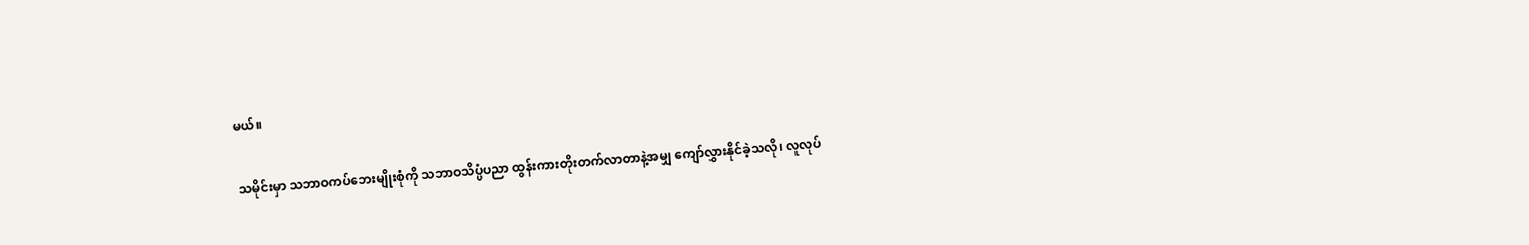မယ်။

သမိုင်းမှာ သဘာဝကပ်ဘေးမျိုးစုံကို သဘာဝသိပ္ပံပညာ ထွန်းကားတိုးတက်လာတာနဲ့အမျှ ကျော်လွှားနိုင်ခဲ့သလို၊ လူလုပ်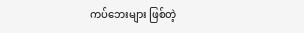ကပ်ဘေးများ ဖြစ်တဲ့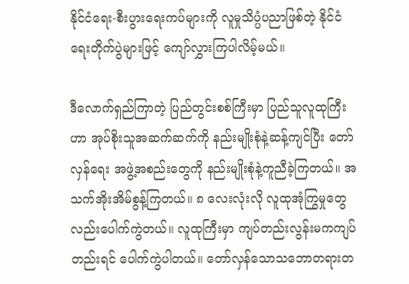နိုင်ငံရေး-စီးပွားရေးကပ်များကို လူမှုသိပ္ပံပညာဖြစ်တဲ့ နိုင်ငံရေးတိုက်ပွဲများဖြင့် ကျော်လွှားကြပါလိမ့်မယ်။

ဒီလောက်ရှည်ကြာတဲ့ ပြည်တွင်းစစ်ကြီးမှာ ပြည်သူလူထုကြီးဟာ အုပ်စိုးသူအဆက်ဆက်ကို နည်းမျိုးစုံနဲ့ဆန့်ကျင်ပြီး တော်လှန်ရေး အဖွဲ့အစည်းတွေကို နည်းမျိုးစုံနဲ့ကူညီခဲ့ကြတယ်။ အသက်အိုးအိမ်စွန့်ကြတယ်။ ၈ လေးလုံးလို လူထုအုံကြွမှုတွေလည်းပေါက်ကွဲတယ်။ လူထုကြီးမှာ ကျပ်တည်းလွန်းမကကျပ်တည်းရင် ပေါက်ကွဲပါတယ်။ တော်လှန်သောသဘောတရားတ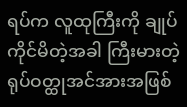ရပ်က လူထုကြီးကို ချုပ်ကိုင်မိတဲ့အခါ ကြီးမားတဲ့ ရုပ်ဝတ္ထုအင်အားအဖြစ်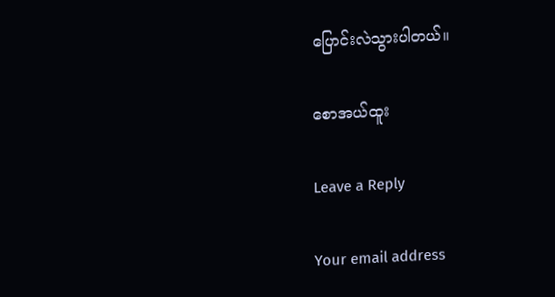ပြောင်းလဲသွားပါတယ်။

စောအယ်ထူး

Leave a Reply

Your email address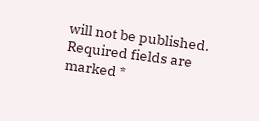will not be published. Required fields are marked *